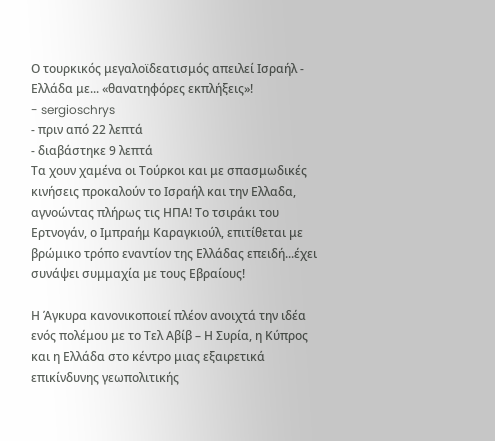Ο τουρκικός μεγαλοϊδεατισμός απειλεί Ισραήλ - Eλλάδα με... «θανατηφόρες εκπλήξεις»!
- sergioschrys
- πριν από 22 λεπτά
- διαβάστηκε 9 λεπτά
Τα χουν χαμένα οι Τούρκοι και με σπασμωδικές κινήσεις προκαλούν το Ισραήλ και την Ελλαδα, αγνοώντας πλήρως τις ΗΠΑ! Το τσιράκι του Ερτνογάν, ο Ιμπραήμ Καραγκιούλ, επιτίθεται με βρώμικο τρόπο εναντίον της Ελλάδας επειδή...έχει συνάψει συμμαχία με τους Εβραίους!

Η Άγκυρα κανονικοποιεί πλέον ανοιχτά την ιδέα ενός πολέμου με το Τελ Αβίβ – Η Συρία, η Κύπρος και η Ελλάδα στο κέντρο μιας εξαιρετικά επικίνδυνης γεωπολιτικής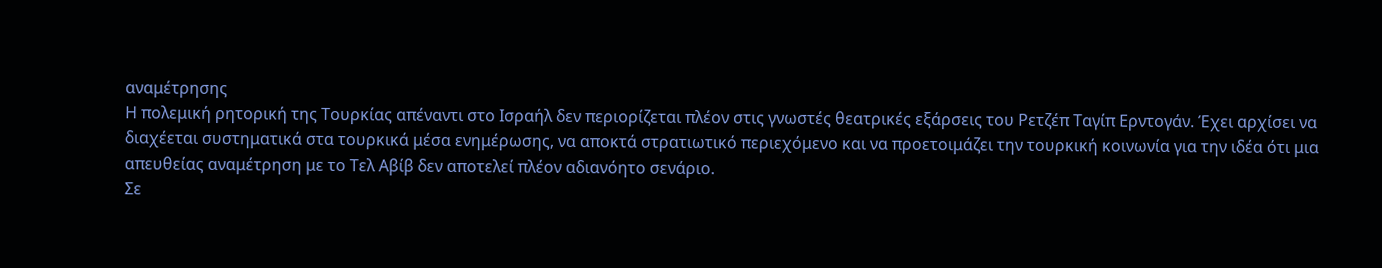αναμέτρησης
Η πολεμική ρητορική της Τουρκίας απέναντι στο Ισραήλ δεν περιορίζεται πλέον στις γνωστές θεατρικές εξάρσεις του Ρετζέπ Ταγίπ Ερντογάν. Έχει αρχίσει να διαχέεται συστηματικά στα τουρκικά μέσα ενημέρωσης, να αποκτά στρατιωτικό περιεχόμενο και να προετοιμάζει την τουρκική κοινωνία για την ιδέα ότι μια απευθείας αναμέτρηση με το Τελ Αβίβ δεν αποτελεί πλέον αδιανόητο σενάριο.
Σε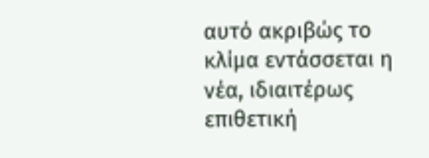αυτό ακριβώς το κλίμα εντάσσεται η νέα, ιδιαιτέρως επιθετική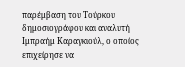παρέμβαση του Τούρκου δημοσιογράφου και αναλυτή Ιμπραήμ Καραγκιούλ, ο οποίος επιχείρησε να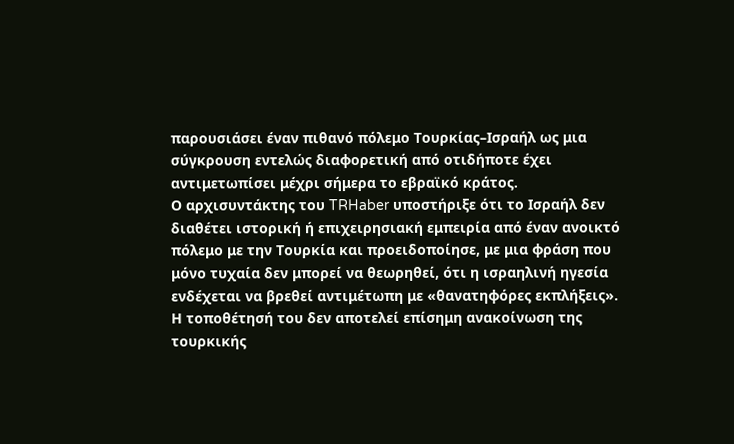παρουσιάσει έναν πιθανό πόλεμο Τουρκίας–Ισραήλ ως μια σύγκρουση εντελώς διαφορετική από οτιδήποτε έχει αντιμετωπίσει μέχρι σήμερα το εβραϊκό κράτος.
Ο αρχισυντάκτης του TRHaber υποστήριξε ότι το Ισραήλ δεν διαθέτει ιστορική ή επιχειρησιακή εμπειρία από έναν ανοικτό πόλεμο με την Τουρκία και προειδοποίησε, με μια φράση που μόνο τυχαία δεν μπορεί να θεωρηθεί, ότι η ισραηλινή ηγεσία ενδέχεται να βρεθεί αντιμέτωπη με «θανατηφόρες εκπλήξεις».
Η τοποθέτησή του δεν αποτελεί επίσημη ανακοίνωση της τουρκικής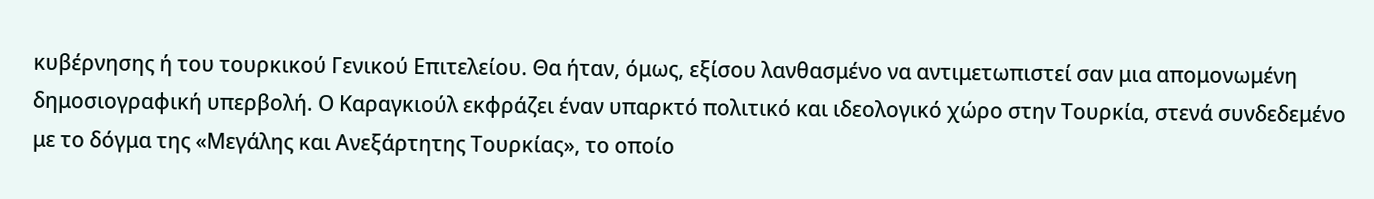κυβέρνησης ή του τουρκικού Γενικού Επιτελείου. Θα ήταν, όμως, εξίσου λανθασμένο να αντιμετωπιστεί σαν μια απομονωμένη δημοσιογραφική υπερβολή. Ο Καραγκιούλ εκφράζει έναν υπαρκτό πολιτικό και ιδεολογικό χώρο στην Τουρκία, στενά συνδεδεμένο με το δόγμα της «Μεγάλης και Ανεξάρτητης Τουρκίας», το οποίο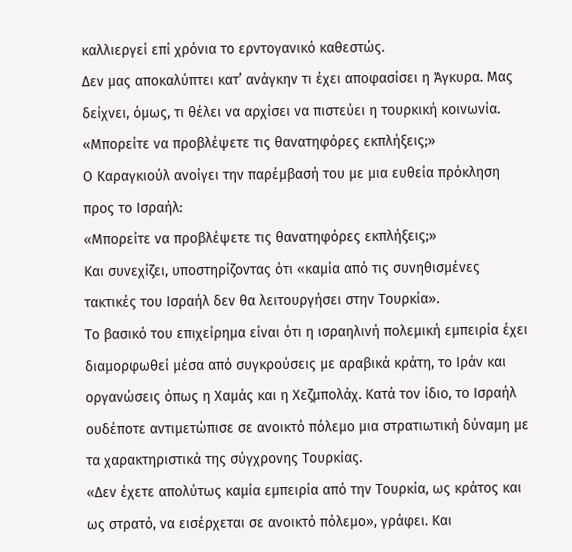καλλιεργεί επί χρόνια το ερντογανικό καθεστώς.
Δεν μας αποκαλύπτει κατ’ ανάγκην τι έχει αποφασίσει η Άγκυρα. Μας δείχνει, όμως, τι θέλει να αρχίσει να πιστεύει η τουρκική κοινωνία.
«Μπορείτε να προβλέψετε τις θανατηφόρες εκπλήξεις;»
Ο Καραγκιούλ ανοίγει την παρέμβασή του με μια ευθεία πρόκληση προς το Ισραήλ:
«Μπορείτε να προβλέψετε τις θανατηφόρες εκπλήξεις;»
Και συνεχίζει, υποστηρίζοντας ότι «καμία από τις συνηθισμένες τακτικές του Ισραήλ δεν θα λειτουργήσει στην Τουρκία».
Το βασικό του επιχείρημα είναι ότι η ισραηλινή πολεμική εμπειρία έχει διαμορφωθεί μέσα από συγκρούσεις με αραβικά κράτη, το Ιράν και οργανώσεις όπως η Χαμάς και η Χεζμπολάχ. Κατά τον ίδιο, το Ισραήλ ουδέποτε αντιμετώπισε σε ανοικτό πόλεμο μια στρατιωτική δύναμη με τα χαρακτηριστικά της σύγχρονης Τουρκίας.
«Δεν έχετε απολύτως καμία εμπειρία από την Τουρκία, ως κράτος και ως στρατό, να εισέρχεται σε ανοικτό πόλεμο», γράφει. Και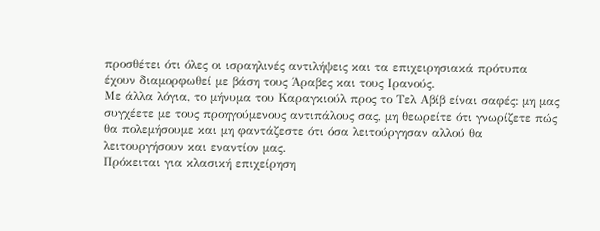προσθέτει ότι όλες οι ισραηλινές αντιλήψεις και τα επιχειρησιακά πρότυπα έχουν διαμορφωθεί με βάση τους Άραβες και τους Ιρανούς.
Με άλλα λόγια, το μήνυμα του Καραγκιούλ προς το Τελ Αβίβ είναι σαφές: μη μας συγχέετε με τους προηγούμενους αντιπάλους σας, μη θεωρείτε ότι γνωρίζετε πώς θα πολεμήσουμε και μη φαντάζεστε ότι όσα λειτούργησαν αλλού θα λειτουργήσουν και εναντίον μας.
Πρόκειται για κλασική επιχείρηση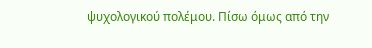ψυχολογικού πολέμου. Πίσω όμως από την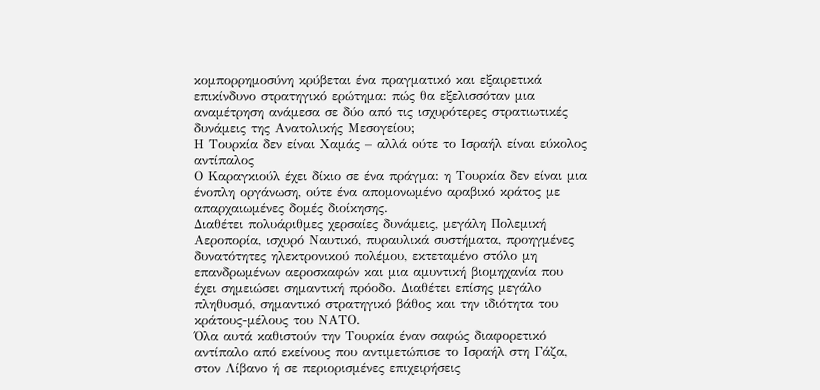κομπορρημοσύνη κρύβεται ένα πραγματικό και εξαιρετικά επικίνδυνο στρατηγικό ερώτημα: πώς θα εξελισσόταν μια αναμέτρηση ανάμεσα σε δύο από τις ισχυρότερες στρατιωτικές δυνάμεις της Ανατολικής Μεσογείου;
Η Τουρκία δεν είναι Χαμάς – αλλά ούτε το Ισραήλ είναι εύκολος αντίπαλος
Ο Καραγκιούλ έχει δίκιο σε ένα πράγμα: η Τουρκία δεν είναι μια ένοπλη οργάνωση, ούτε ένα απομονωμένο αραβικό κράτος με απαρχαιωμένες δομές διοίκησης.
Διαθέτει πολυάριθμες χερσαίες δυνάμεις, μεγάλη Πολεμική Αεροπορία, ισχυρό Ναυτικό, πυραυλικά συστήματα, προηγμένες δυνατότητες ηλεκτρονικού πολέμου, εκτεταμένο στόλο μη επανδρωμένων αεροσκαφών και μια αμυντική βιομηχανία που έχει σημειώσει σημαντική πρόοδο. Διαθέτει επίσης μεγάλο πληθυσμό, σημαντικό στρατηγικό βάθος και την ιδιότητα του κράτους-μέλους του ΝΑΤΟ.
Όλα αυτά καθιστούν την Τουρκία έναν σαφώς διαφορετικό αντίπαλο από εκείνους που αντιμετώπισε το Ισραήλ στη Γάζα, στον Λίβανο ή σε περιορισμένες επιχειρήσεις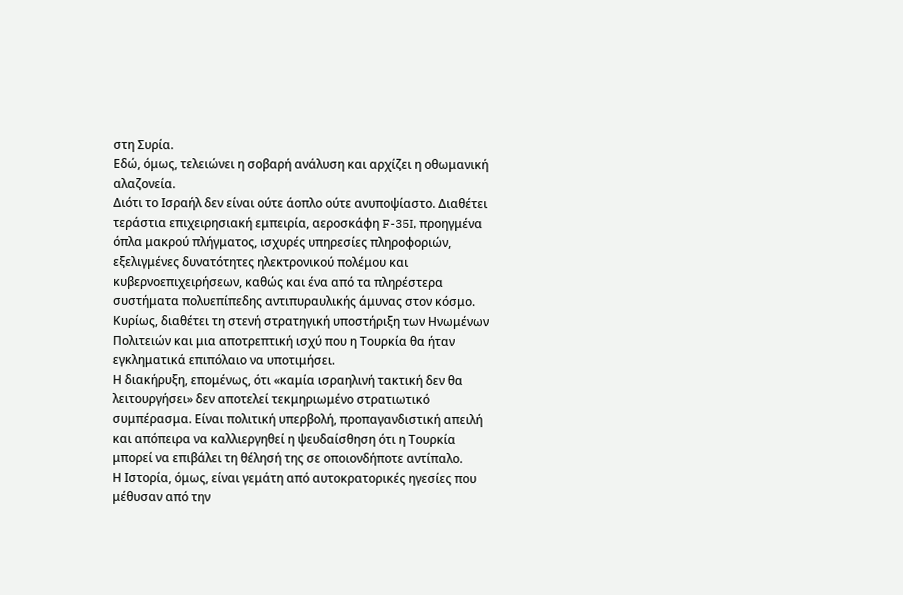στη Συρία.
Εδώ, όμως, τελειώνει η σοβαρή ανάλυση και αρχίζει η οθωμανική αλαζονεία.
Διότι το Ισραήλ δεν είναι ούτε άοπλο ούτε ανυποψίαστο. Διαθέτει τεράστια επιχειρησιακή εμπειρία, αεροσκάφη F-35I, προηγμένα όπλα μακρού πλήγματος, ισχυρές υπηρεσίες πληροφοριών, εξελιγμένες δυνατότητες ηλεκτρονικού πολέμου και κυβερνοεπιχειρήσεων, καθώς και ένα από τα πληρέστερα συστήματα πολυεπίπεδης αντιπυραυλικής άμυνας στον κόσμο.
Κυρίως, διαθέτει τη στενή στρατηγική υποστήριξη των Ηνωμένων Πολιτειών και μια αποτρεπτική ισχύ που η Τουρκία θα ήταν εγκληματικά επιπόλαιο να υποτιμήσει.
Η διακήρυξη, επομένως, ότι «καμία ισραηλινή τακτική δεν θα λειτουργήσει» δεν αποτελεί τεκμηριωμένο στρατιωτικό συμπέρασμα. Είναι πολιτική υπερβολή, προπαγανδιστική απειλή και απόπειρα να καλλιεργηθεί η ψευδαίσθηση ότι η Τουρκία μπορεί να επιβάλει τη θέλησή της σε οποιονδήποτε αντίπαλο.
Η Ιστορία, όμως, είναι γεμάτη από αυτοκρατορικές ηγεσίες που μέθυσαν από την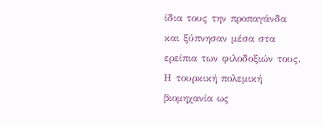ίδια τους την προπαγάνδα και ξύπνησαν μέσα στα ερείπια των φιλοδοξιών τους.
Η τουρκική πολεμική βιομηχανία ως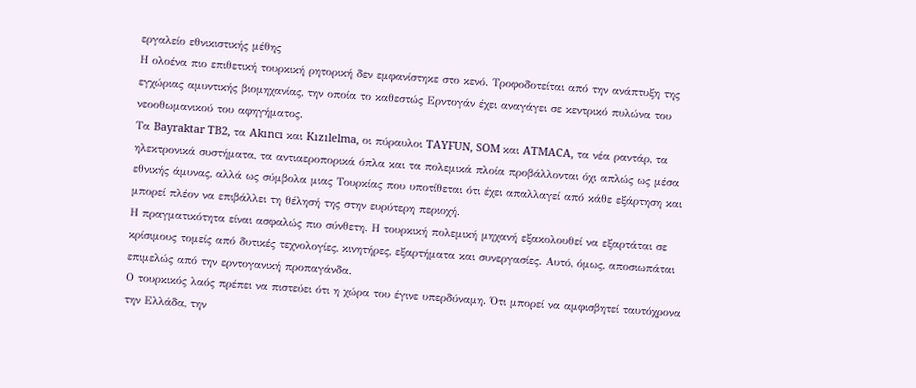εργαλείο εθνικιστικής μέθης
Η ολοένα πιο επιθετική τουρκική ρητορική δεν εμφανίστηκε στο κενό. Τροφοδοτείται από την ανάπτυξη της εγχώριας αμυντικής βιομηχανίας, την οποία το καθεστώς Ερντογάν έχει αναγάγει σε κεντρικό πυλώνα του νεοοθωμανικού του αφηγήματος.
Τα Bayraktar TB2, τα Akıncı και Kızılelma, οι πύραυλοι TAYFUN, SOM και ATMACA, τα νέα ραντάρ, τα ηλεκτρονικά συστήματα, τα αντιαεροπορικά όπλα και τα πολεμικά πλοία προβάλλονται όχι απλώς ως μέσα εθνικής άμυνας, αλλά ως σύμβολα μιας Τουρκίας που υποτίθεται ότι έχει απαλλαγεί από κάθε εξάρτηση και μπορεί πλέον να επιβάλλει τη θέλησή της στην ευρύτερη περιοχή.
Η πραγματικότητα είναι ασφαλώς πιο σύνθετη. Η τουρκική πολεμική μηχανή εξακολουθεί να εξαρτάται σε κρίσιμους τομείς από δυτικές τεχνολογίες, κινητήρες, εξαρτήματα και συνεργασίες. Αυτό, όμως, αποσιωπάται επιμελώς από την ερντογανική προπαγάνδα.
Ο τουρκικός λαός πρέπει να πιστεύει ότι η χώρα του έγινε υπερδύναμη. Ότι μπορεί να αμφισβητεί ταυτόχρονα την Ελλάδα, την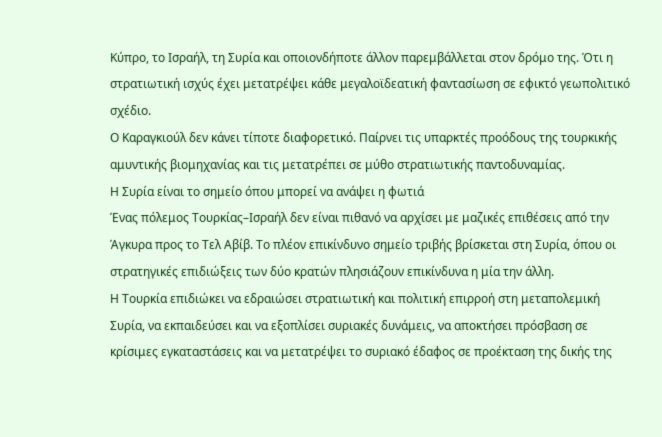Κύπρο, το Ισραήλ, τη Συρία και οποιονδήποτε άλλον παρεμβάλλεται στον δρόμο της. Ότι η στρατιωτική ισχύς έχει μετατρέψει κάθε μεγαλοϊδεατική φαντασίωση σε εφικτό γεωπολιτικό σχέδιο.
Ο Καραγκιούλ δεν κάνει τίποτε διαφορετικό. Παίρνει τις υπαρκτές προόδους της τουρκικής αμυντικής βιομηχανίας και τις μετατρέπει σε μύθο στρατιωτικής παντοδυναμίας.
Η Συρία είναι το σημείο όπου μπορεί να ανάψει η φωτιά
Ένας πόλεμος Τουρκίας–Ισραήλ δεν είναι πιθανό να αρχίσει με μαζικές επιθέσεις από την Άγκυρα προς το Τελ Αβίβ. Το πλέον επικίνδυνο σημείο τριβής βρίσκεται στη Συρία, όπου οι στρατηγικές επιδιώξεις των δύο κρατών πλησιάζουν επικίνδυνα η μία την άλλη.
Η Τουρκία επιδιώκει να εδραιώσει στρατιωτική και πολιτική επιρροή στη μεταπολεμική Συρία, να εκπαιδεύσει και να εξοπλίσει συριακές δυνάμεις, να αποκτήσει πρόσβαση σε κρίσιμες εγκαταστάσεις και να μετατρέψει το συριακό έδαφος σε προέκταση της δικής της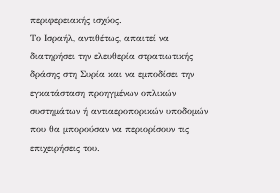περιφερειακής ισχύος.
Το Ισραήλ, αντιθέτως, απαιτεί να διατηρήσει την ελευθερία στρατιωτικής δράσης στη Συρία και να εμποδίσει την εγκατάσταση προηγμένων οπλικών συστημάτων ή αντιαεροπορικών υποδομών που θα μπορούσαν να περιορίσουν τις επιχειρήσεις του.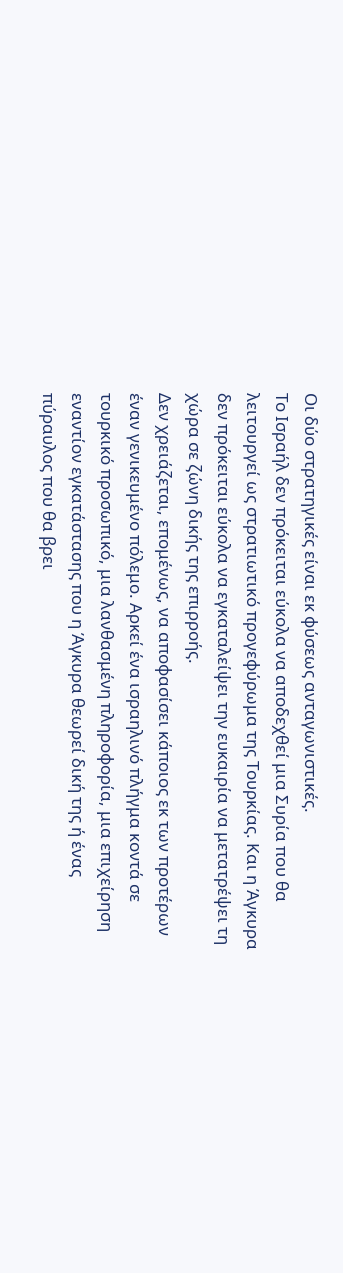Οι δύο στρατηγικές είναι εκ φύσεως ανταγωνιστικές.
Το Ισραήλ δεν πρόκειται εύκολα να αποδεχθεί μια Συρία που θα λειτουργεί ως στρατιωτικό προγεφύρωμα της Τουρκίας. Και η Άγκυρα δεν πρόκειται εύκολα να εγκαταλείψει την ευκαιρία να μετατρέψει τη χώρα σε ζώνη δικής της επιρροής.
Δεν χρειάζεται, επομένως, να αποφασίσει κάποιος εκ των προτέρων έναν γενικευμένο πόλεμο. Αρκεί ένα ισραηλινό πλήγμα κοντά σε τουρκικό προσωπικό, μια λανθασμένη πληροφορία, μια επιχείρηση εναντίον εγκατάστασης που η Άγκυρα θεωρεί δική της ή ένας πύραυλος που θα βρει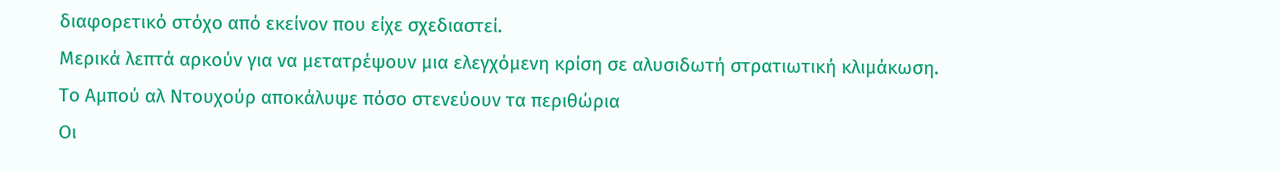διαφορετικό στόχο από εκείνον που είχε σχεδιαστεί.
Μερικά λεπτά αρκούν για να μετατρέψουν μια ελεγχόμενη κρίση σε αλυσιδωτή στρατιωτική κλιμάκωση.
Το Αμπού αλ Ντουχούρ αποκάλυψε πόσο στενεύουν τα περιθώρια
Οι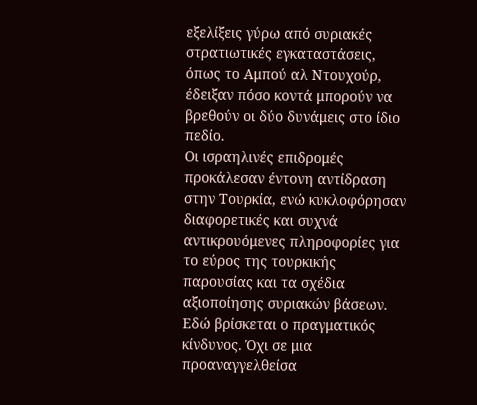εξελίξεις γύρω από συριακές στρατιωτικές εγκαταστάσεις, όπως το Αμπού αλ Ντουχούρ, έδειξαν πόσο κοντά μπορούν να βρεθούν οι δύο δυνάμεις στο ίδιο πεδίο.
Οι ισραηλινές επιδρομές προκάλεσαν έντονη αντίδραση στην Τουρκία, ενώ κυκλοφόρησαν διαφορετικές και συχνά αντικρουόμενες πληροφορίες για το εύρος της τουρκικής παρουσίας και τα σχέδια αξιοποίησης συριακών βάσεων.
Εδώ βρίσκεται ο πραγματικός κίνδυνος. Όχι σε μια προαναγγελθείσα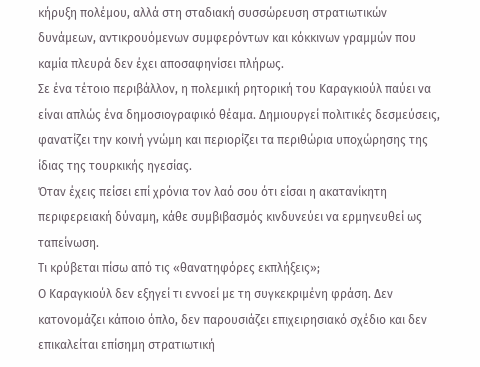κήρυξη πολέμου, αλλά στη σταδιακή συσσώρευση στρατιωτικών δυνάμεων, αντικρουόμενων συμφερόντων και κόκκινων γραμμών που καμία πλευρά δεν έχει αποσαφηνίσει πλήρως.
Σε ένα τέτοιο περιβάλλον, η πολεμική ρητορική του Καραγκιούλ παύει να είναι απλώς ένα δημοσιογραφικό θέαμα. Δημιουργεί πολιτικές δεσμεύσεις, φανατίζει την κοινή γνώμη και περιορίζει τα περιθώρια υποχώρησης της ίδιας της τουρκικής ηγεσίας.
Όταν έχεις πείσει επί χρόνια τον λαό σου ότι είσαι η ακατανίκητη περιφερειακή δύναμη, κάθε συμβιβασμός κινδυνεύει να ερμηνευθεί ως ταπείνωση.
Τι κρύβεται πίσω από τις «θανατηφόρες εκπλήξεις»;
Ο Καραγκιούλ δεν εξηγεί τι εννοεί με τη συγκεκριμένη φράση. Δεν κατονομάζει κάποιο όπλο, δεν παρουσιάζει επιχειρησιακό σχέδιο και δεν επικαλείται επίσημη στρατιωτική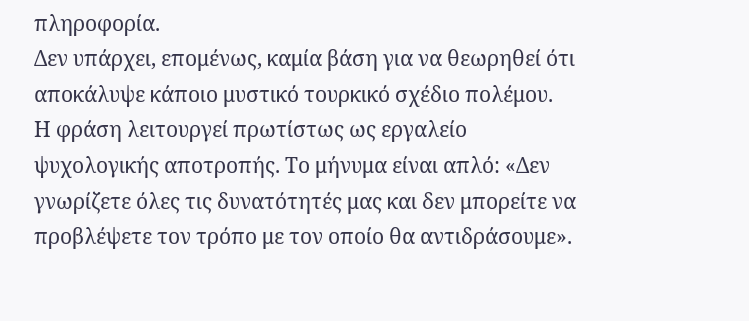πληροφορία.
Δεν υπάρχει, επομένως, καμία βάση για να θεωρηθεί ότι αποκάλυψε κάποιο μυστικό τουρκικό σχέδιο πολέμου.
Η φράση λειτουργεί πρωτίστως ως εργαλείο ψυχολογικής αποτροπής. Το μήνυμα είναι απλό: «Δεν γνωρίζετε όλες τις δυνατότητές μας και δεν μπορείτε να προβλέψετε τον τρόπο με τον οποίο θα αντιδράσουμε».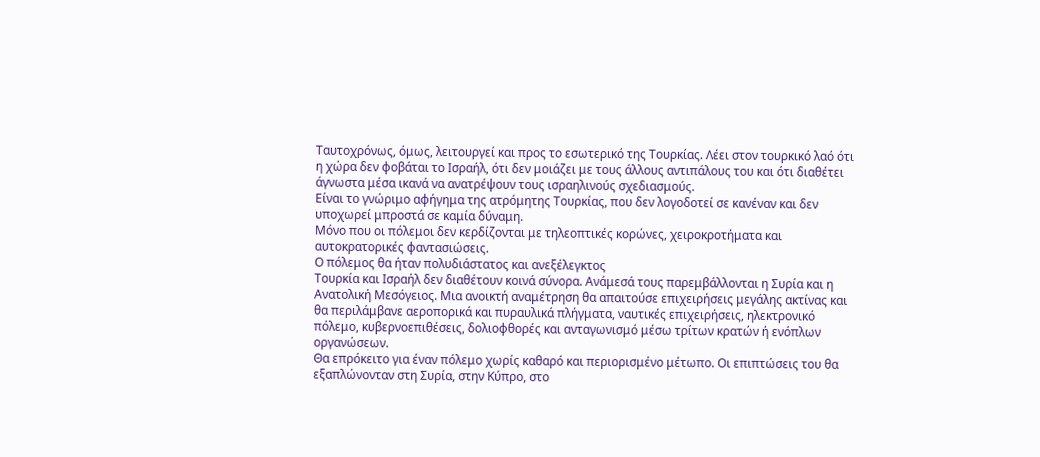Ταυτοχρόνως, όμως, λειτουργεί και προς το εσωτερικό της Τουρκίας. Λέει στον τουρκικό λαό ότι η χώρα δεν φοβάται το Ισραήλ, ότι δεν μοιάζει με τους άλλους αντιπάλους του και ότι διαθέτει άγνωστα μέσα ικανά να ανατρέψουν τους ισραηλινούς σχεδιασμούς.
Είναι το γνώριμο αφήγημα της ατρόμητης Τουρκίας, που δεν λογοδοτεί σε κανέναν και δεν υποχωρεί μπροστά σε καμία δύναμη.
Μόνο που οι πόλεμοι δεν κερδίζονται με τηλεοπτικές κορώνες, χειροκροτήματα και αυτοκρατορικές φαντασιώσεις.
Ο πόλεμος θα ήταν πολυδιάστατος και ανεξέλεγκτος
Τουρκία και Ισραήλ δεν διαθέτουν κοινά σύνορα. Ανάμεσά τους παρεμβάλλονται η Συρία και η Ανατολική Μεσόγειος. Μια ανοικτή αναμέτρηση θα απαιτούσε επιχειρήσεις μεγάλης ακτίνας και θα περιλάμβανε αεροπορικά και πυραυλικά πλήγματα, ναυτικές επιχειρήσεις, ηλεκτρονικό πόλεμο, κυβερνοεπιθέσεις, δολιοφθορές και ανταγωνισμό μέσω τρίτων κρατών ή ενόπλων οργανώσεων.
Θα επρόκειτο για έναν πόλεμο χωρίς καθαρό και περιορισμένο μέτωπο. Οι επιπτώσεις του θα εξαπλώνονταν στη Συρία, στην Κύπρο, στο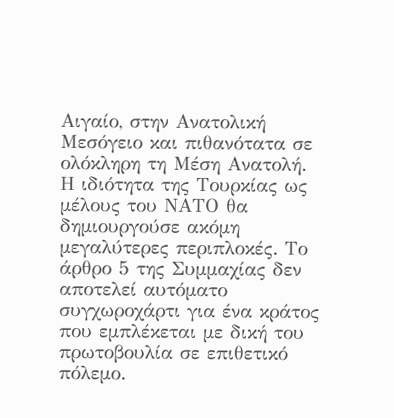Αιγαίο, στην Ανατολική Μεσόγειο και πιθανότατα σε ολόκληρη τη Μέση Ανατολή.
Η ιδιότητα της Τουρκίας ως μέλους του ΝΑΤΟ θα δημιουργούσε ακόμη μεγαλύτερες περιπλοκές. Το άρθρο 5 της Συμμαχίας δεν αποτελεί αυτόματο συγχωροχάρτι για ένα κράτος που εμπλέκεται με δική του πρωτοβουλία σε επιθετικό πόλεμο.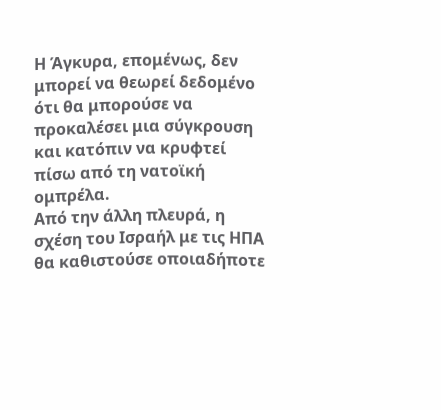Η Άγκυρα, επομένως, δεν μπορεί να θεωρεί δεδομένο ότι θα μπορούσε να προκαλέσει μια σύγκρουση και κατόπιν να κρυφτεί πίσω από τη νατοϊκή ομπρέλα.
Από την άλλη πλευρά, η σχέση του Ισραήλ με τις ΗΠΑ θα καθιστούσε οποιαδήποτε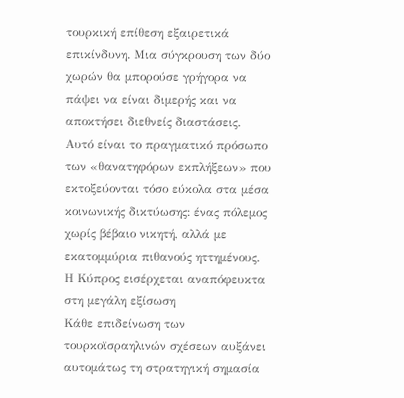τουρκική επίθεση εξαιρετικά επικίνδυνη. Μια σύγκρουση των δύο χωρών θα μπορούσε γρήγορα να πάψει να είναι διμερής και να αποκτήσει διεθνείς διαστάσεις.
Αυτό είναι το πραγματικό πρόσωπο των «θανατηφόρων εκπλήξεων» που εκτοξεύονται τόσο εύκολα στα μέσα κοινωνικής δικτύωσης: ένας πόλεμος χωρίς βέβαιο νικητή, αλλά με εκατομμύρια πιθανούς ηττημένους.
Η Κύπρος εισέρχεται αναπόφευκτα στη μεγάλη εξίσωση
Κάθε επιδείνωση των τουρκοϊσραηλινών σχέσεων αυξάνει αυτομάτως τη στρατηγική σημασία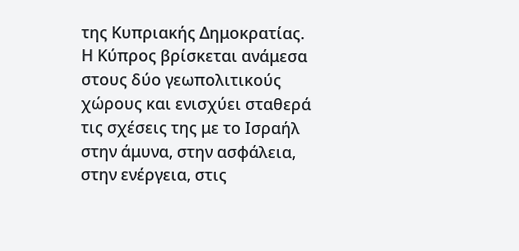της Κυπριακής Δημοκρατίας.
Η Κύπρος βρίσκεται ανάμεσα στους δύο γεωπολιτικούς χώρους και ενισχύει σταθερά τις σχέσεις της με το Ισραήλ στην άμυνα, στην ασφάλεια, στην ενέργεια, στις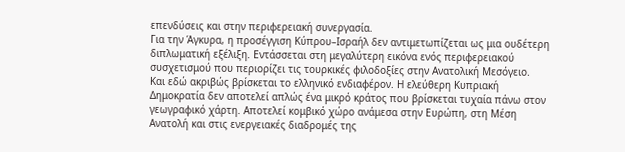επενδύσεις και στην περιφερειακή συνεργασία.
Για την Άγκυρα, η προσέγγιση Κύπρου–Ισραήλ δεν αντιμετωπίζεται ως μια ουδέτερη διπλωματική εξέλιξη. Εντάσσεται στη μεγαλύτερη εικόνα ενός περιφερειακού συσχετισμού που περιορίζει τις τουρκικές φιλοδοξίες στην Ανατολική Μεσόγειο.
Και εδώ ακριβώς βρίσκεται το ελληνικό ενδιαφέρον. Η ελεύθερη Κυπριακή Δημοκρατία δεν αποτελεί απλώς ένα μικρό κράτος που βρίσκεται τυχαία πάνω στον γεωγραφικό χάρτη. Αποτελεί κομβικό χώρο ανάμεσα στην Ευρώπη, στη Μέση Ανατολή και στις ενεργειακές διαδρομές της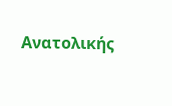Ανατολικής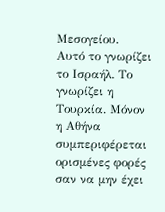Μεσογείου.
Αυτό το γνωρίζει το Ισραήλ. Το γνωρίζει η Τουρκία. Μόνον η Αθήνα συμπεριφέρεται ορισμένες φορές σαν να μην έχει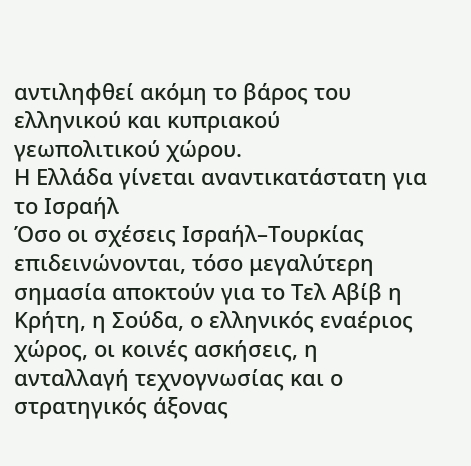αντιληφθεί ακόμη το βάρος του ελληνικού και κυπριακού γεωπολιτικού χώρου.
Η Ελλάδα γίνεται αναντικατάστατη για το Ισραήλ
Όσο οι σχέσεις Ισραήλ–Τουρκίας επιδεινώνονται, τόσο μεγαλύτερη σημασία αποκτούν για το Τελ Αβίβ η Κρήτη, η Σούδα, ο ελληνικός εναέριος χώρος, οι κοινές ασκήσεις, η ανταλλαγή τεχνογνωσίας και ο στρατηγικός άξονας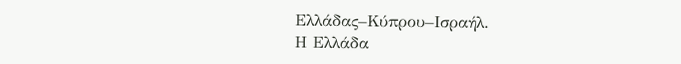Ελλάδας–Κύπρου–Ισραήλ.
Η Ελλάδα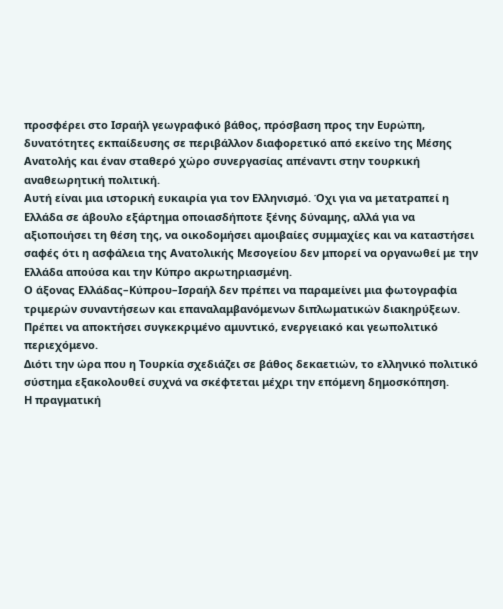προσφέρει στο Ισραήλ γεωγραφικό βάθος, πρόσβαση προς την Ευρώπη, δυνατότητες εκπαίδευσης σε περιβάλλον διαφορετικό από εκείνο της Μέσης Ανατολής και έναν σταθερό χώρο συνεργασίας απέναντι στην τουρκική αναθεωρητική πολιτική.
Αυτή είναι μια ιστορική ευκαιρία για τον Ελληνισμό. Όχι για να μετατραπεί η Ελλάδα σε άβουλο εξάρτημα οποιασδήποτε ξένης δύναμης, αλλά για να αξιοποιήσει τη θέση της, να οικοδομήσει αμοιβαίες συμμαχίες και να καταστήσει σαφές ότι η ασφάλεια της Ανατολικής Μεσογείου δεν μπορεί να οργανωθεί με την Ελλάδα απούσα και την Κύπρο ακρωτηριασμένη.
Ο άξονας Ελλάδας–Κύπρου–Ισραήλ δεν πρέπει να παραμείνει μια φωτογραφία τριμερών συναντήσεων και επαναλαμβανόμενων διπλωματικών διακηρύξεων. Πρέπει να αποκτήσει συγκεκριμένο αμυντικό, ενεργειακό και γεωπολιτικό περιεχόμενο.
Διότι την ώρα που η Τουρκία σχεδιάζει σε βάθος δεκαετιών, το ελληνικό πολιτικό σύστημα εξακολουθεί συχνά να σκέφτεται μέχρι την επόμενη δημοσκόπηση.
Η πραγματική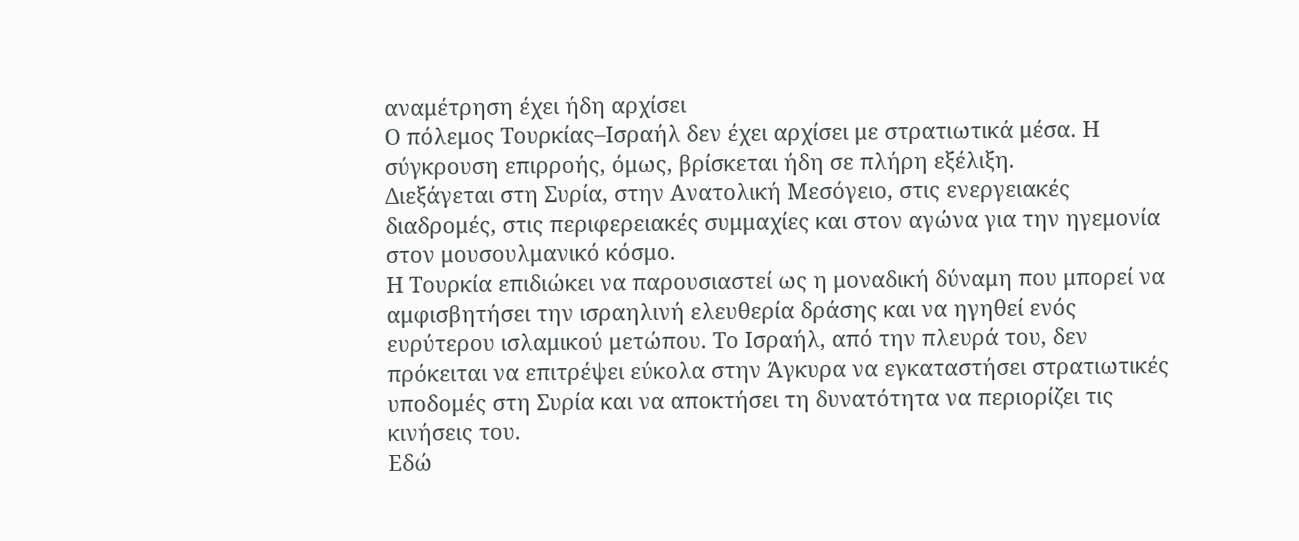αναμέτρηση έχει ήδη αρχίσει
Ο πόλεμος Τουρκίας–Ισραήλ δεν έχει αρχίσει με στρατιωτικά μέσα. Η σύγκρουση επιρροής, όμως, βρίσκεται ήδη σε πλήρη εξέλιξη.
Διεξάγεται στη Συρία, στην Ανατολική Μεσόγειο, στις ενεργειακές διαδρομές, στις περιφερειακές συμμαχίες και στον αγώνα για την ηγεμονία στον μουσουλμανικό κόσμο.
Η Τουρκία επιδιώκει να παρουσιαστεί ως η μοναδική δύναμη που μπορεί να αμφισβητήσει την ισραηλινή ελευθερία δράσης και να ηγηθεί ενός ευρύτερου ισλαμικού μετώπου. Το Ισραήλ, από την πλευρά του, δεν πρόκειται να επιτρέψει εύκολα στην Άγκυρα να εγκαταστήσει στρατιωτικές υποδομές στη Συρία και να αποκτήσει τη δυνατότητα να περιορίζει τις κινήσεις του.
Εδώ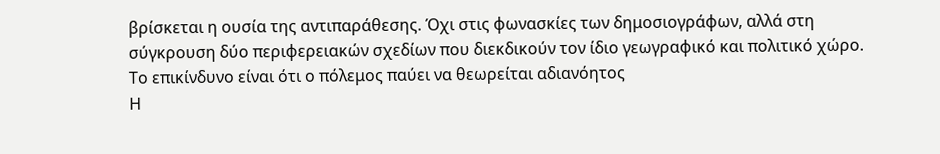βρίσκεται η ουσία της αντιπαράθεσης. Όχι στις φωνασκίες των δημοσιογράφων, αλλά στη σύγκρουση δύο περιφερειακών σχεδίων που διεκδικούν τον ίδιο γεωγραφικό και πολιτικό χώρο.
Το επικίνδυνο είναι ότι ο πόλεμος παύει να θεωρείται αδιανόητος
Η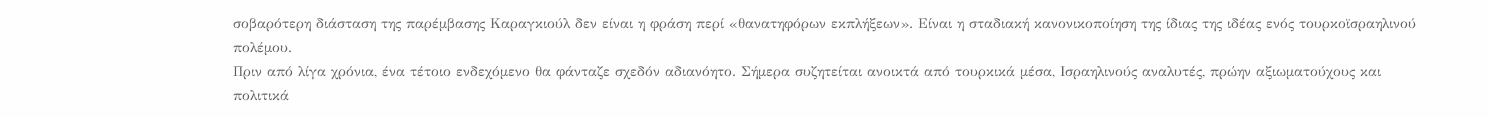σοβαρότερη διάσταση της παρέμβασης Καραγκιούλ δεν είναι η φράση περί «θανατηφόρων εκπλήξεων». Είναι η σταδιακή κανονικοποίηση της ίδιας της ιδέας ενός τουρκοϊσραηλινού πολέμου.
Πριν από λίγα χρόνια, ένα τέτοιο ενδεχόμενο θα φάνταζε σχεδόν αδιανόητο. Σήμερα συζητείται ανοικτά από τουρκικά μέσα, Ισραηλινούς αναλυτές, πρώην αξιωματούχους και πολιτικά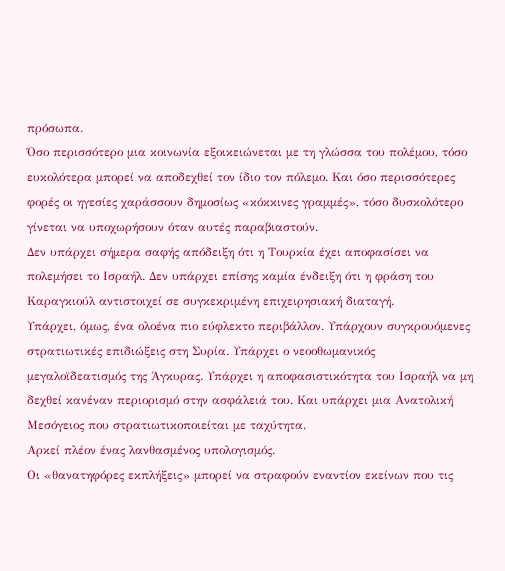πρόσωπα.
Όσο περισσότερο μια κοινωνία εξοικειώνεται με τη γλώσσα του πολέμου, τόσο ευκολότερα μπορεί να αποδεχθεί τον ίδιο τον πόλεμο. Και όσο περισσότερες φορές οι ηγεσίες χαράσσουν δημοσίως «κόκκινες γραμμές», τόσο δυσκολότερο γίνεται να υποχωρήσουν όταν αυτές παραβιαστούν.
Δεν υπάρχει σήμερα σαφής απόδειξη ότι η Τουρκία έχει αποφασίσει να πολεμήσει το Ισραήλ. Δεν υπάρχει επίσης καμία ένδειξη ότι η φράση του Καραγκιούλ αντιστοιχεί σε συγκεκριμένη επιχειρησιακή διαταγή.
Υπάρχει, όμως, ένα ολοένα πιο εύφλεκτο περιβάλλον. Υπάρχουν συγκρουόμενες στρατιωτικές επιδιώξεις στη Συρία. Υπάρχει ο νεοοθωμανικός μεγαλοϊδεατισμός της Άγκυρας. Υπάρχει η αποφασιστικότητα του Ισραήλ να μη δεχθεί κανέναν περιορισμό στην ασφάλειά του. Και υπάρχει μια Ανατολική Μεσόγειος που στρατιωτικοποιείται με ταχύτητα.
Αρκεί πλέον ένας λανθασμένος υπολογισμός.
Οι «θανατηφόρες εκπλήξεις» μπορεί να στραφούν εναντίον εκείνων που τις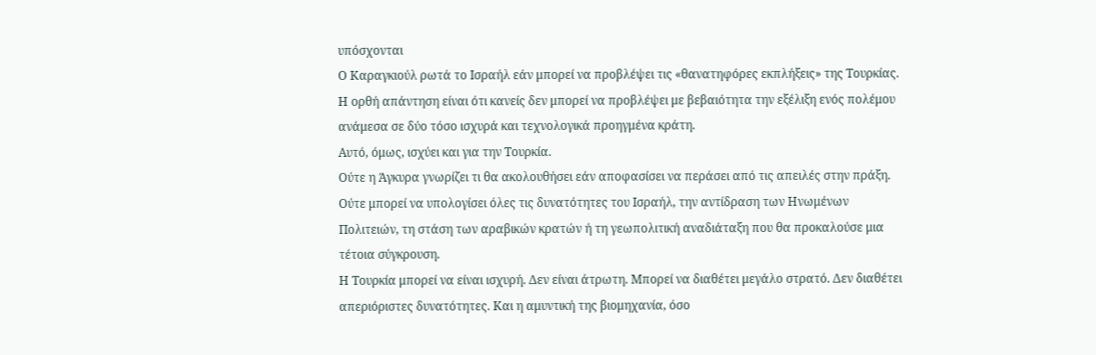υπόσχονται
Ο Καραγκιούλ ρωτά το Ισραήλ εάν μπορεί να προβλέψει τις «θανατηφόρες εκπλήξεις» της Τουρκίας.
Η ορθή απάντηση είναι ότι κανείς δεν μπορεί να προβλέψει με βεβαιότητα την εξέλιξη ενός πολέμου ανάμεσα σε δύο τόσο ισχυρά και τεχνολογικά προηγμένα κράτη.
Αυτό, όμως, ισχύει και για την Τουρκία.
Ούτε η Άγκυρα γνωρίζει τι θα ακολουθήσει εάν αποφασίσει να περάσει από τις απειλές στην πράξη. Ούτε μπορεί να υπολογίσει όλες τις δυνατότητες του Ισραήλ, την αντίδραση των Ηνωμένων Πολιτειών, τη στάση των αραβικών κρατών ή τη γεωπολιτική αναδιάταξη που θα προκαλούσε μια τέτοια σύγκρουση.
Η Τουρκία μπορεί να είναι ισχυρή. Δεν είναι άτρωτη. Μπορεί να διαθέτει μεγάλο στρατό. Δεν διαθέτει απεριόριστες δυνατότητες. Και η αμυντική της βιομηχανία, όσο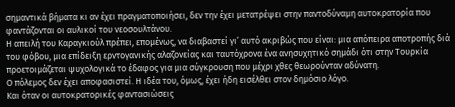σημαντικά βήματα κι αν έχει πραγματοποιήσει, δεν την έχει μετατρέψει στην παντοδύναμη αυτοκρατορία που φαντάζονται οι αυλικοί του νεοσουλτάνου.
Η απειλή του Καραγκιούλ πρέπει, επομένως, να διαβαστεί γι’ αυτό ακριβώς που είναι: μια απόπειρα αποτροπής διά του φόβου, μια επίδειξη ερντογανικής αλαζονείας και ταυτόχρονα ένα ανησυχητικό σημάδι ότι στην Τουρκία προετοιμάζεται ψυχολογικά το έδαφος για μια σύγκρουση που μέχρι χθες θεωρούνταν αδύνατη.
Ο πόλεμος δεν έχει αποφασιστεί. Η ιδέα του, όμως, έχει ήδη εισέλθει στον δημόσιο λόγο.
Και όταν οι αυτοκρατορικές φαντασιώσεις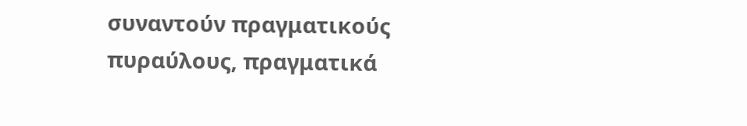συναντούν πραγματικούς πυραύλους, πραγματικά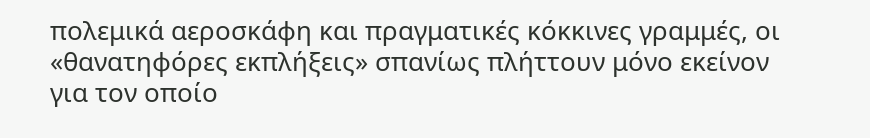πολεμικά αεροσκάφη και πραγματικές κόκκινες γραμμές, οι «θανατηφόρες εκπλήξεις» σπανίως πλήττουν μόνο εκείνον για τον οποίο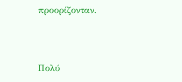προορίζονταν.



Πολύ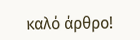καλό άρθρο!